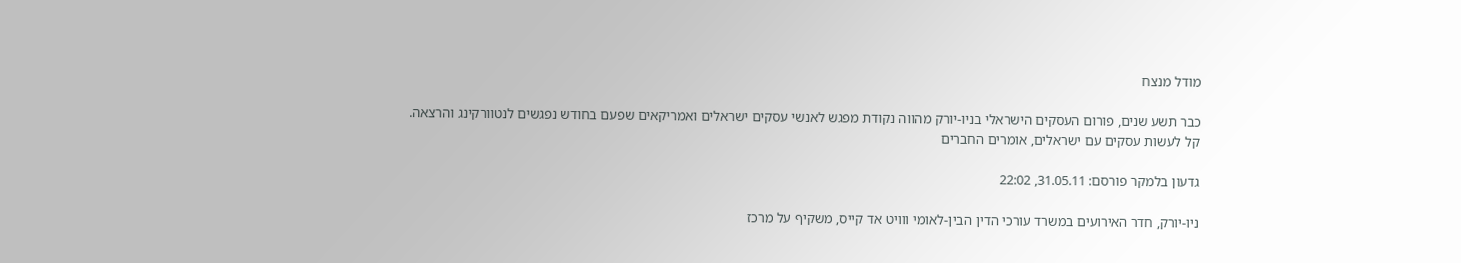מודל מנצח

כבר תשע שנים, פורום העסקים הישראלי בניו-יורק מהווה נקודת מפגש לאנשי עסקים ישראלים ואמריקאים שפעם בחודש נפגשים לנטוורקינג והרצאה. קל לעשות עסקים עם ישראלים, אומרים החברים

גדעון בלמקר פורסם: 31.05.11, 22:02

ניו-יורק, חדר האירועים במשרד עורכי הדין הבין-לאומי ווויט אד קייס, משקיף על מרכז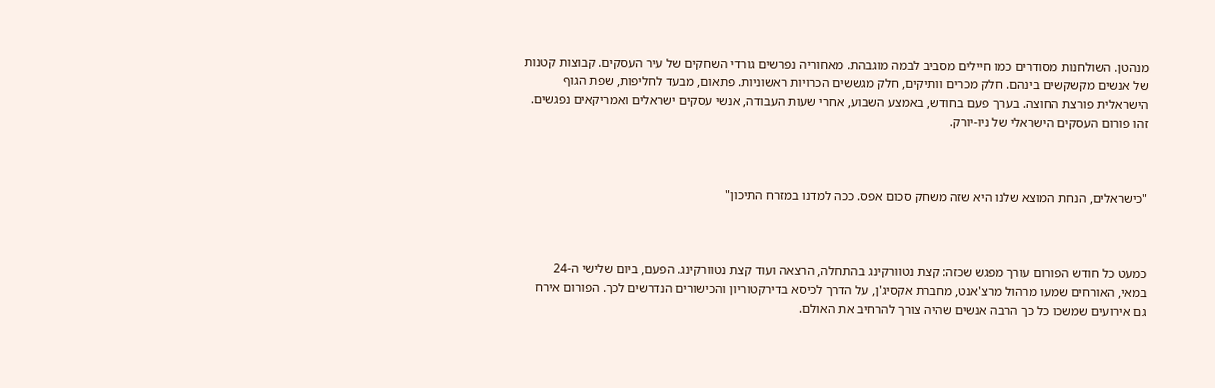מנהטן. השולחנות מסודרים כמו חיילים מסביב לבמה מוגבהת. מאחוריה נפרשים גורדי השחקים של עיר העסקים. קבוצות קטנות של אנשים מקשקשים בינהם. חלק מכרים וותיקים, חלק מגששים הכרויות ראשוניות. פתאום, מבעד לחליפות, שפת הגוף הישראלית פורצת החוצה. בערך פעם בחודש, באמצע השבוע, אחרי שעות העבודה, אנשי עסקים ישראלים ואמריקאים נפגשים. זהו פורום העסקים הישראלי של ניו-יורק.



"כישראלים, הנחת המוצא שלנו היא שזה משחק סכום אפס. ככה למדנו במזרח התיכון"



כמעט כל חודש הפורום עורך מפגש שכזה: קצת נטוורקינג בהתחלה, הרצאה ועוד קצת נטוורקינג. הפעם, ביום שלישי ה-24 במאי, האורחים שמעו מרהול מרצ'אנט, מחברת אקסיג'ן, על הדרך לכיסא בדירקטוריון והכישורים הנדרשים לכך. הפורום אירח גם אירועים שמשכו כל כך הרבה אנשים שהיה צורך להרחיב את האולם.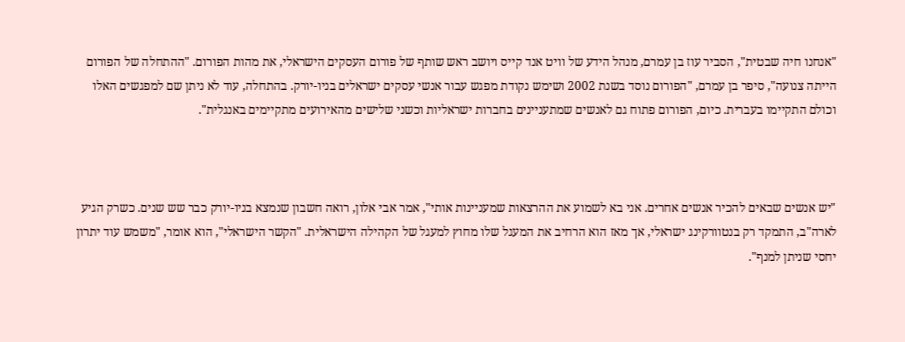"אנחנו חיה שבטית", הסביר עוז בן עמרם, מנהל הידע של וויט אנד קייס ויושב ראש שותף של פורום העסקים הישראלי, את מהות הפורום. "ההתחלה של הפורום הייתה צנועה", סיפר בן עמרם, "הפורום נוסד בשנת 2002 ושימש נקודת מפגש עבור אנשי עסקים ישראלים בניו-יורק. בהתחלה, עוד לא ניתן שם למפגשים האלו וכולם התקיימו בעברית. כיום, הפורום פתוח גם לאנשים שמתעניינים בחברות ישראליות וכשני שלישים מהאירועים מתקיימים באנגלית".



"יש אנשים שבאים להכיר אנשים אחרים. אני בא לשמוע את ההרצאות שמעניינות אותי", אמר אבי אלון, רואה חשבון שנמצא בניו-יורק כבר שש שנים. כשרק הגיע לארה"ב, התמקד רק בנטוורקינג ישראלי, אך מאז הוא הרחיב את המעגל שלו מחוץ למעגל של הקהילה הישראלית. "הקשר הישראלי", הוא אומר, "משמש עוד יתרון יחסי שניתן למנף".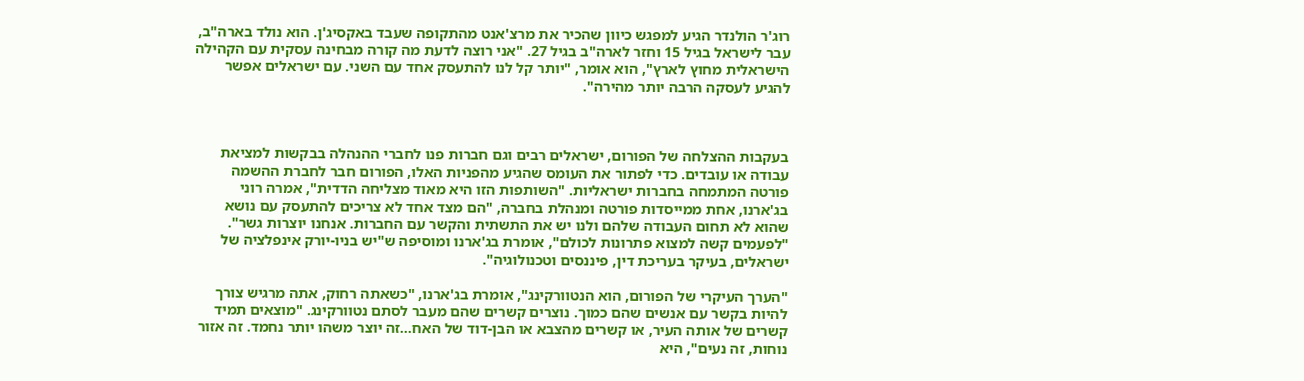רוג'ר הולנדר הגיע למפגש כיוון שהכיר את מרצ'אנט מהתקופה שעבד באקסיג'ן. הוא נולד בארה"ב, עבר לישראל בגיל 15 וחזר לארה"ב בגיל 27. "אני רוצה לדעת מה קורה מבחינה עסקית עם הקהילה הישראלית מחוץ לארץ", הוא אומר, "יותר קל לנו להתעסק אחד עם השני. עם ישראלים אפשר להגיע לעסקה הרבה יותר מהירה".



בעקבות ההצלחה של הפורום, ישראלים רבים וגם חברות פנו לחברי ההנהלה בבקשות למציאת עבודה או עובדים. כדי לפתור את העומס שהגיע מהפניות האלו, הפורום חבר לחברת ההשמה פורטה המתמחה בחברות ישראליות. "השותפות הזו היא מאוד מצליחה הדדית", אמרה רוני בג'ארנו, אחת ממייסדות פורטה ומנהלת בחברה, "הם מצד אחד לא צריכים להתעסק עם נושא שהוא לא תחום העבודה שלהם ולנו יש את התשתית והקשר עם החברות. אנחנו יוצרות גשר". "לפעמים קשה למצוא פתרונות לכולם", אומרת בג'ארנו ומוסיפה ש"יש בניו-יורק אינפלציה של ישראלים, בעיקר בעריכת דין, פיננסים וטכנולוגיה".

"הערך העיקרי של הפורום, הוא הנטוורקינג", אומרת בג'ארנו, "כשאתה רחוק, אתה מרגיש צורך להיות בקשר עם אנשים שהם כמוך. נוצרים קשרים שהם מעבר לסתם נטוורקינג. "מוצאים תמיד קשרים של אותה העיר, או קשרים מהצבא או הבן-דוד של האח...זה יוצר משהו יותר נחמד. זה אזור נוחות, זה נעים", היא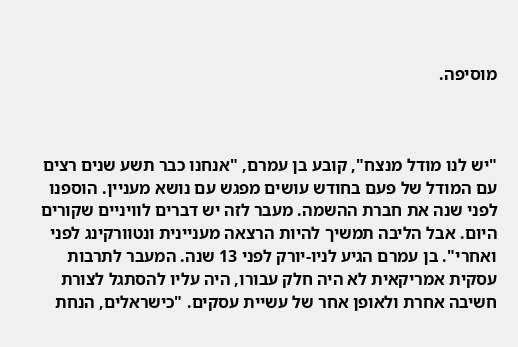מוסיפה.



"יש לנו מודל מנצח", קובע בן עמרם, "אנחנו כבר תשע שנים רצים עם המודל של פעם בחודש עושים מפגש עם נושא מעניין. הוספנו לפני שנה את חברת ההשמה. מעבר לזה יש דברים לוויניים שקורים היום. אבל הליבה תמשיך להיות הרצאה מעניינית ונטוורקינג לפני ואחרי". בן עמרם הגיע לניו-יורק לפני 13 שנה. המעבר לתרבות עסקית אמריקאית לא היה חלק עבורו, היה עליו להסתגל לצורת חשיבה אחרת ולאופן אחר של עשיית עסקים. "כישראלים, הנחת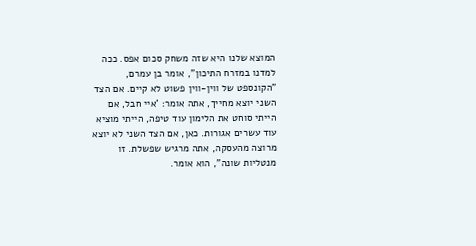המוצא שלנו היא שזה משחק סכום אפס. ככה למדנו במזרח התיכון", אומר בן עמרם, "הקונספט של ווין-ווין פשוט לא קיים. אם הצד השני יוצא מחייך, אתה אומר: 'איי חבל, אם הייתי סוחט את הלימון עוד טיפה, הייתי מוציא עוד עשרים אגורות. כאן, אם הצד השני לא יוצא מרוצה מהעסקה, אתה מרגיש שפשלת. זו מנטליות שונה", הוא אומר.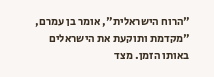"הרוח הישראלית", אומר בן עמרם, "מקדמת ותוקעת את הישראלים באותו הזמן. מצד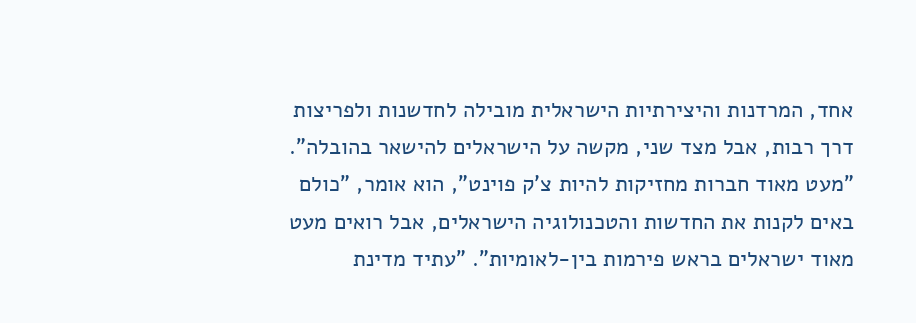אחד, המרדנות והיצירתיות הישראלית מובילה לחדשנות ולפריצות דרך רבות, אבל מצד שני, מקשה על הישראלים להישאר בהובלה". "מעט מאוד חברות מחזיקות להיות צ'ק פוינט", הוא אומר, "כולם באים לקנות את החדשות והטכנולוגיה הישראלים, אבל רואים מעט מאוד ישראלים בראש פירמות בין-לאומיות". "עתיד מדינת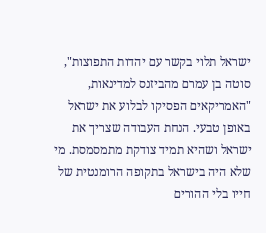ישראל תלוי בקשר עם יהדות התפוצות", סוטה בן עמרם מהביזנס למדינאות, "האמריקאים הפסיקו לבלוע את ישראל באופן טבעי. הנחת העבודה שצריך את ישראל ושהיא תמיד צודקת מתמסמסת. מי שלא היה בישראל בתקופה הרומנטית של חייו בלי ההורים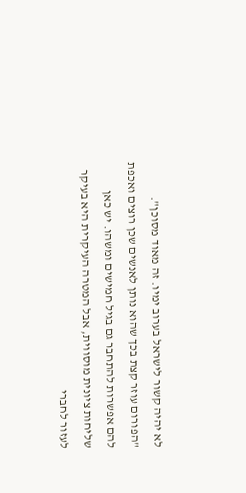לא יהיה קשור לישראל בערוב ימיו. זה מאוד מסוכן". "הפורום עוזר קצת בכך שהוא נותן לאנשים שכן רוצים ואכפת להם אפשרות להתחבר גם בגיל חמישים ומשהו. יש כאן שליחות ציונית מוסווית, אבל המטרה העיקרית היא בעיקר לעזור לחברי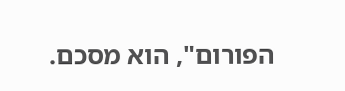הפורום", הוא מסכם.